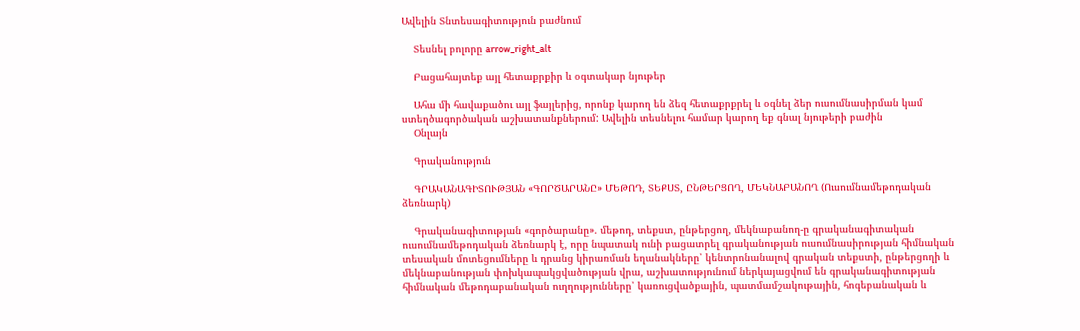Ավելին Տնտեսագիտություն բաժնում

    Տեսնել բոլորը arrow_right_alt

    Բացահայտեք այլ հետաքրքիր և օգտակար նյութեր

    Ահա մի հավաքածու այլ ֆայլերից, որոնք կարող են ձեզ հետաքրքրել և օգնել ձեր ուսումնասիրման կամ ստեղծագործական աշխատանքներում: Ավելին տեսնելու համար կարող եք գնալ նյութերի բաժին
    Օնլայն

    Գրականություն

    ԳՐԱԿԱՆԱԳԻՏՈՒԹՅԱՆ «ԳՈՐԾԱՐԱՆԸ» ՄԵԹՈԴ, ՏԵՔՍՏ, ԸՆԹԵՐՑՈՂ, ՄԵԿՆԱԲԱՆՈՂ (Ուսումնամեթոդական ձեռնարկ)

    Գրականագիտության «գործարանը». մեթոդ, տեքստ, ընթերցող, մեկնաբանող-ը գրականագիտական ուսումնամեթոդական ձեռնարկ է, որը նպատակ ունի բացատրել գրականության ուսումնասիրության հիմնական տեսական մոտեցումները և դրանց կիրառման եղանակները՝ կենտրոնանալով գրական տեքստի, ընթերցողի և մեկնաբանության փոխկապակցվածության վրա, աշխատությունում ներկայացվում են գրականագիտության հիմնական մեթոդաբանական ուղղությունները՝ կառուցվածքային, պատմամշակութային, հոգեբանական և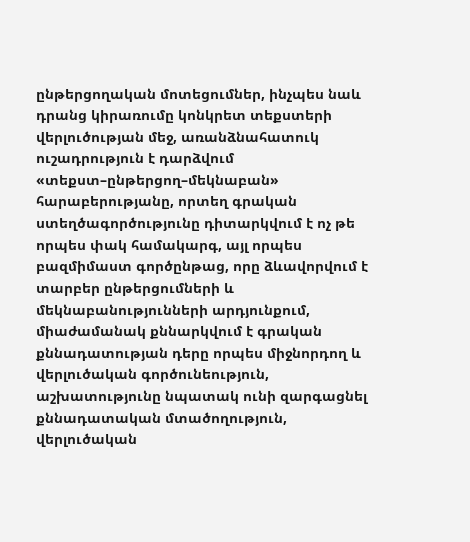ընթերցողական մոտեցումներ, ինչպես նաև դրանց կիրառումը կոնկրետ տեքստերի վերլուծության մեջ, առանձնահատուկ ուշադրություն է դարձվում «տեքստ–ընթերցող–մեկնաբան» հարաբերությանը, որտեղ գրական ստեղծագործությունը դիտարկվում է ոչ թե որպես փակ համակարգ, այլ որպես բազմիմաստ գործընթաց, որը ձևավորվում է տարբեր ընթերցումների և մեկնաբանությունների արդյունքում, միաժամանակ քննարկվում է գրական քննադատության դերը որպես միջնորդող և վերլուծական գործունեություն, աշխատությունը նպատակ ունի զարգացնել քննադատական մտածողություն, վերլուծական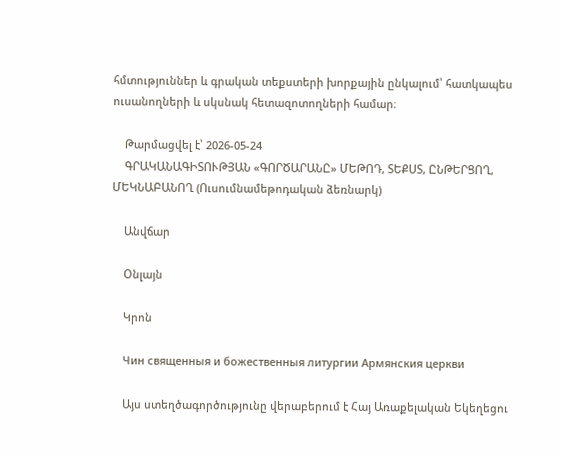հմտություններ և գրական տեքստերի խորքային ընկալում՝ հատկապես ուսանողների և սկսնակ հետազոտողների համար։

    Թարմացվել է՝ 2026-05-24
    ԳՐԱԿԱՆԱԳԻՏՈՒԹՅԱՆ «ԳՈՐԾԱՐԱՆԸ» ՄԵԹՈԴ, ՏԵՔՍՏ, ԸՆԹԵՐՑՈՂ, ՄԵԿՆԱԲԱՆՈՂ (Ուսումնամեթոդական ձեռնարկ)

    Անվճար

    Օնլայն

    Կրոն

    Чин священныя и божественныя литургии Армянския церкви

    Այս ստեղծագործությունը վերաբերում է Հայ Առաքելական Եկեղեցու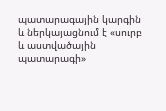պատարագային կարգին և ներկայացնում է «սուրբ և աստվածային պատարագի»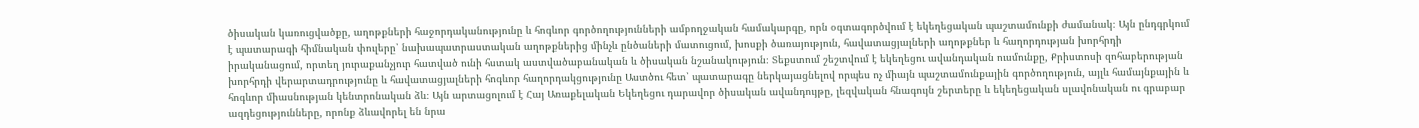ծիսական կառուցվածքը, աղոթքների հաջորդականությունը և հոգևոր գործողությունների ամբողջական համակարգը, որն օգտագործվում է եկեղեցական պաշտամունքի ժամանակ։ Այն ընդգրկում է պատարագի հիմնական փուլերը՝ նախապատրաստական աղոթքներից մինչև ընծաների մատուցում, խոսքի ծառայություն, հավատացյալների աղոթքներ և հաղորդության խորհրդի իրականացում, որտեղ յուրաքանչյուր հատված ունի հստակ աստվածաբանական և ծիսական նշանակություն։ Տեքստում շեշտվում է եկեղեցու ավանդական ուսմունքը, Քրիստոսի զոհաբերության խորհրդի վերարտադրությունը և հավատացյալների հոգևոր հաղորդակցությունը Աստծու հետ՝ պատարագը ներկայացնելով որպես ոչ միայն պաշտամունքային գործողություն, այլև համայնքային և հոգևոր միասնության կենտրոնական ձև։ Այն արտացոլում է Հայ Առաքելական Եկեղեցու դարավոր ծիսական ավանդույթը, լեզվական հնագույն շերտերը և եկեղեցական սլավոնական ու գրաբար ազդեցությունները, որոնք ձևավորել են նրա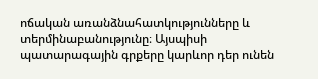ոճական առանձնահատկությունները և տերմինաբանությունը։ Այսպիսի պատարագային գրքերը կարևոր դեր ունեն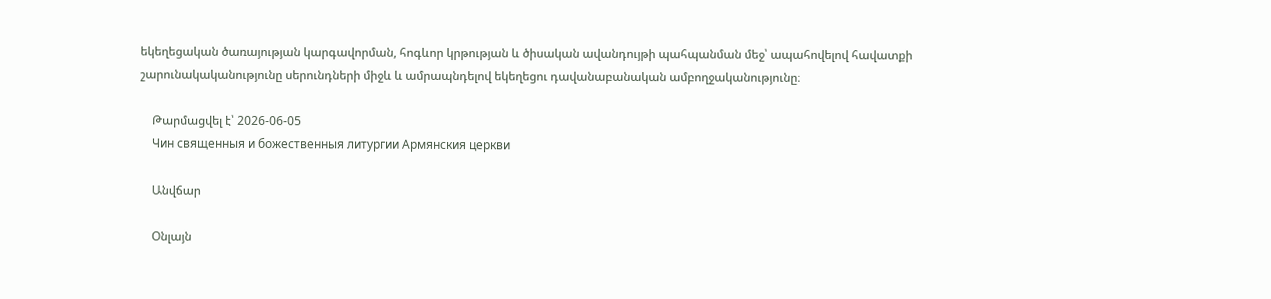եկեղեցական ծառայության կարգավորման, հոգևոր կրթության և ծիսական ավանդույթի պահպանման մեջ՝ ապահովելով հավատքի շարունակականությունը սերունդների միջև և ամրապնդելով եկեղեցու դավանաբանական ամբողջականությունը։

    Թարմացվել է՝ 2026-06-05
    Чин священныя и божественныя литургии Армянския церкви

    Անվճար

    Օնլայն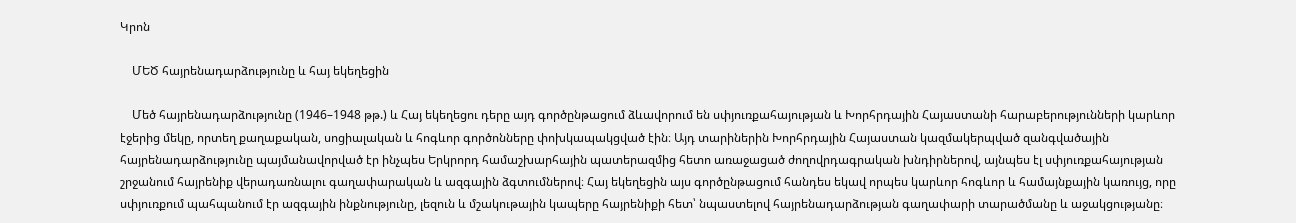Կրոն

    ՄԵԾ հայրենադարձությունը և հայ եկեղեցին

    Մեծ հայրենադարձությունը (1946–1948 թթ.) և Հայ եկեղեցու դերը այդ գործընթացում ձևավորում են սփյուռքահայության և Խորհրդային Հայաստանի հարաբերությունների կարևոր էջերից մեկը, որտեղ քաղաքական, սոցիալական և հոգևոր գործոնները փոխկապակցված էին։ Այդ տարիներին Խորհրդային Հայաստան կազմակերպված զանգվածային հայրենադարձությունը պայմանավորված էր ինչպես Երկրորդ համաշխարհային պատերազմից հետո առաջացած ժողովրդագրական խնդիրներով, այնպես էլ սփյուռքահայության շրջանում հայրենիք վերադառնալու գաղափարական և ազգային ձգտումներով։ Հայ եկեղեցին այս գործընթացում հանդես եկավ որպես կարևոր հոգևոր և համայնքային կառույց, որը սփյուռքում պահպանում էր ազգային ինքնությունը, լեզուն և մշակութային կապերը հայրենիքի հետ՝ նպաստելով հայրենադարձության գաղափարի տարածմանը և աջակցությանը։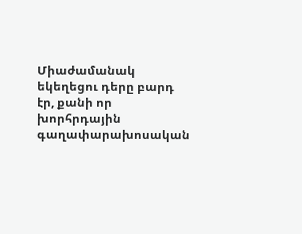Միաժամանակ եկեղեցու դերը բարդ էր, քանի որ խորհրդային գաղափարախոսական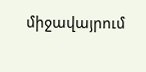միջավայրում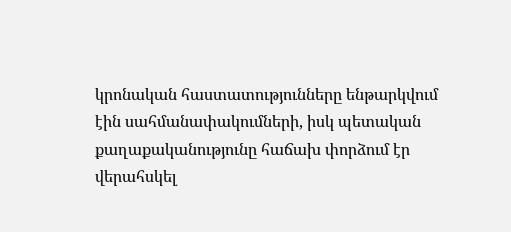կրոնական հաստատությունները ենթարկվում էին սահմանափակումների, իսկ պետական քաղաքականությունը հաճախ փորձում էր վերահսկել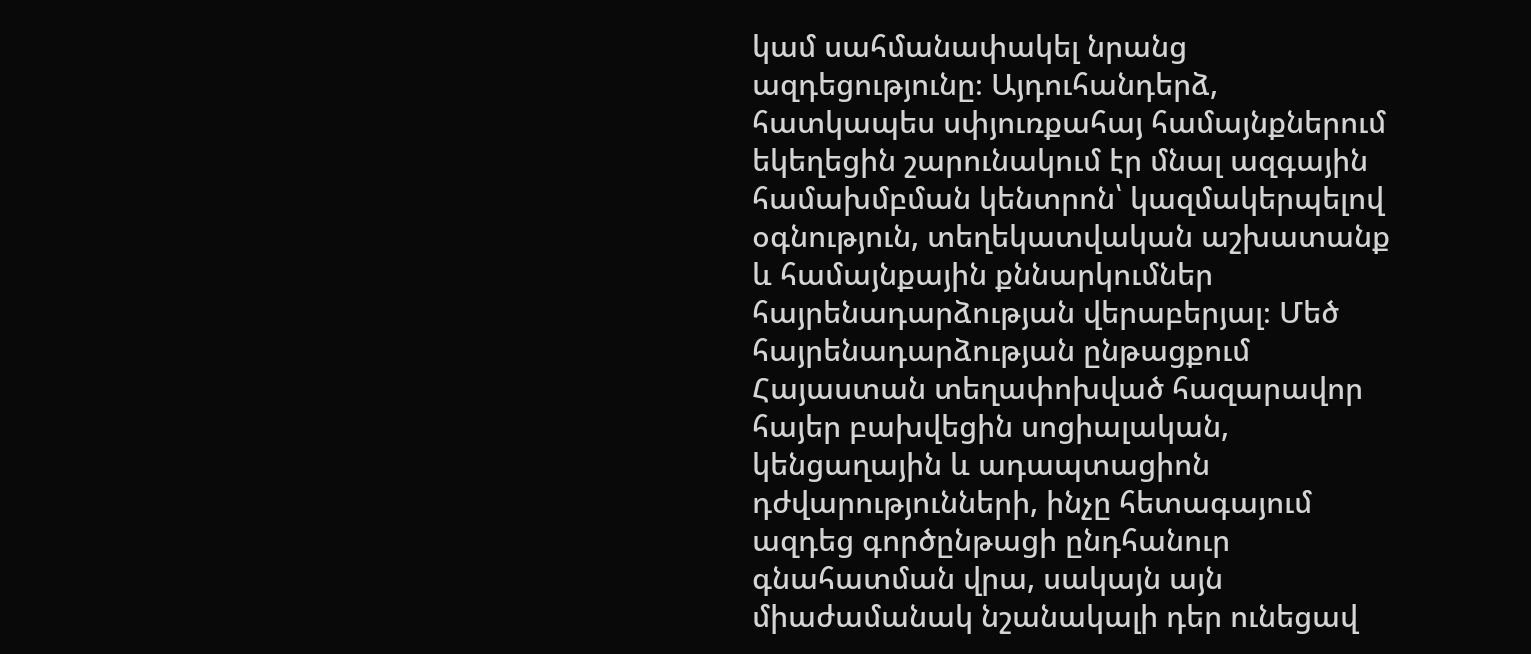կամ սահմանափակել նրանց ազդեցությունը։ Այդուհանդերձ, հատկապես սփյուռքահայ համայնքներում եկեղեցին շարունակում էր մնալ ազգային համախմբման կենտրոն՝ կազմակերպելով օգնություն, տեղեկատվական աշխատանք և համայնքային քննարկումներ հայրենադարձության վերաբերյալ։ Մեծ հայրենադարձության ընթացքում Հայաստան տեղափոխված հազարավոր հայեր բախվեցին սոցիալական, կենցաղային և ադապտացիոն դժվարությունների, ինչը հետագայում ազդեց գործընթացի ընդհանուր գնահատման վրա, սակայն այն միաժամանակ նշանակալի դեր ունեցավ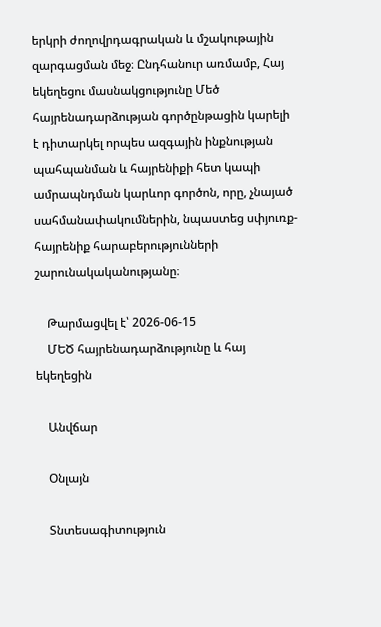երկրի ժողովրդագրական և մշակութային զարգացման մեջ։ Ընդհանուր առմամբ, Հայ եկեղեցու մասնակցությունը Մեծ հայրենադարձության գործընթացին կարելի է դիտարկել որպես ազգային ինքնության պահպանման և հայրենիքի հետ կապի ամրապնդման կարևոր գործոն, որը, չնայած սահմանափակումներին, նպաստեց սփյուռք-հայրենիք հարաբերությունների շարունակականությանը։

    Թարմացվել է՝ 2026-06-15
    ՄԵԾ հայրենադարձությունը և հայ եկեղեցին

    Անվճար

    Օնլայն

    Տնտեսագիտություն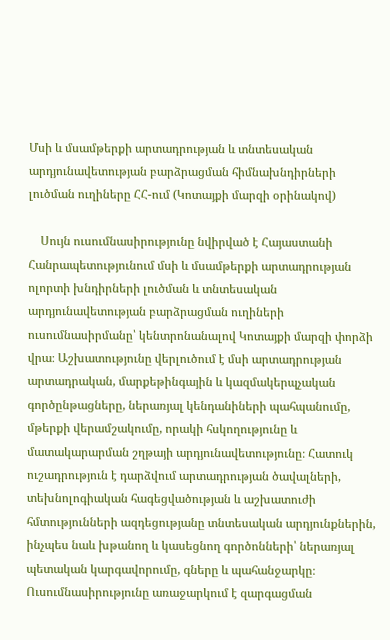Մսի և մսամթերքի արտադրության և տնտեսական արդյունավետության բարձրացման հիմնախնդիրների լուծման ուղիները ՀՀ-ում (Կոտայքի մարզի օրինակով)

    Սույն ուսումնասիրությունը նվիրված է Հայաստանի Հանրապետությունում մսի և մսամթերքի արտադրության ոլորտի խնդիրների լուծման և տնտեսական արդյունավետության բարձրացման ուղիների ուսումնասիրմանը՝ կենտրոնանալով Կոտայքի մարզի փորձի վրա։ Աշխատությունը վերլուծում է մսի արտադրության արտադրական, մարքեթինգային և կազմակերպչական գործընթացները, ներառյալ կենդանիների պահպանումը, մթերքի վերամշակումը, որակի հսկողությունը և մատակարարման շղթայի արդյունավետությունը։ Հատուկ ուշադրություն է դարձվում արտադրության ծավալների, տեխնոլոգիական հագեցվածության և աշխատուժի հմտությունների ազդեցությանը տնտեսական արդյունքներին, ինչպես նաև խթանող և կասեցնող գործոնների՝ ներառյալ պետական կարգավորումը, գները և պահանջարկը։ Ուսումնասիրությունը առաջարկում է զարգացման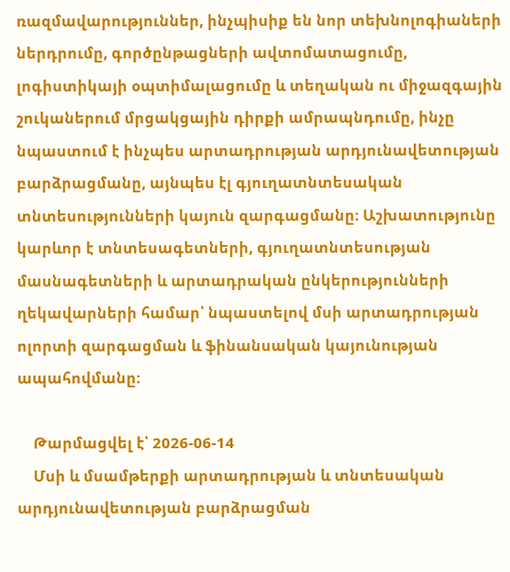ռազմավարություններ, ինչպիսիք են նոր տեխնոլոգիաների ներդրումը, գործընթացների ավտոմատացումը, լոգիստիկայի օպտիմալացումը և տեղական ու միջազգային շուկաներում մրցակցային դիրքի ամրապնդումը, ինչը նպաստում է ինչպես արտադրության արդյունավետության բարձրացմանը, այնպես էլ գյուղատնտեսական տնտեսությունների կայուն զարգացմանը։ Աշխատությունը կարևոր է տնտեսագետների, գյուղատնտեսության մասնագետների և արտադրական ընկերությունների ղեկավարների համար՝ նպաստելով մսի արտադրության ոլորտի զարգացման և ֆինանսական կայունության ապահովմանը։

    Թարմացվել է՝ 2026-06-14
    Մսի և մսամթերքի արտադրության և տնտեսական արդյունավետության բարձրացման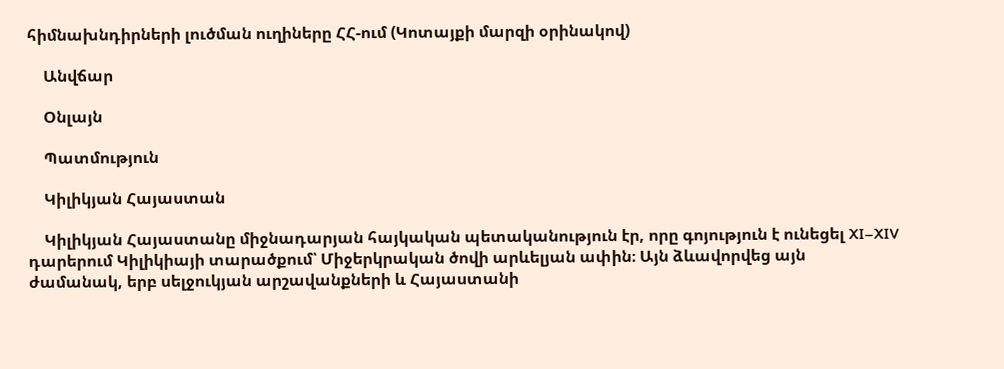հիմնախնդիրների լուծման ուղիները ՀՀ-ում (Կոտայքի մարզի օրինակով)

    Անվճար

    Օնլայն

    Պատմություն

    Կիլիկյան Հայաստան

    Կիլիկյան Հայաստանը միջնադարյան հայկական պետականություն էր, որը գոյություն է ունեցել XI–XIV դարերում Կիլիկիայի տարածքում՝ Միջերկրական ծովի արևելյան ափին։ Այն ձևավորվեց այն ժամանակ, երբ սելջուկյան արշավանքների և Հայաստանի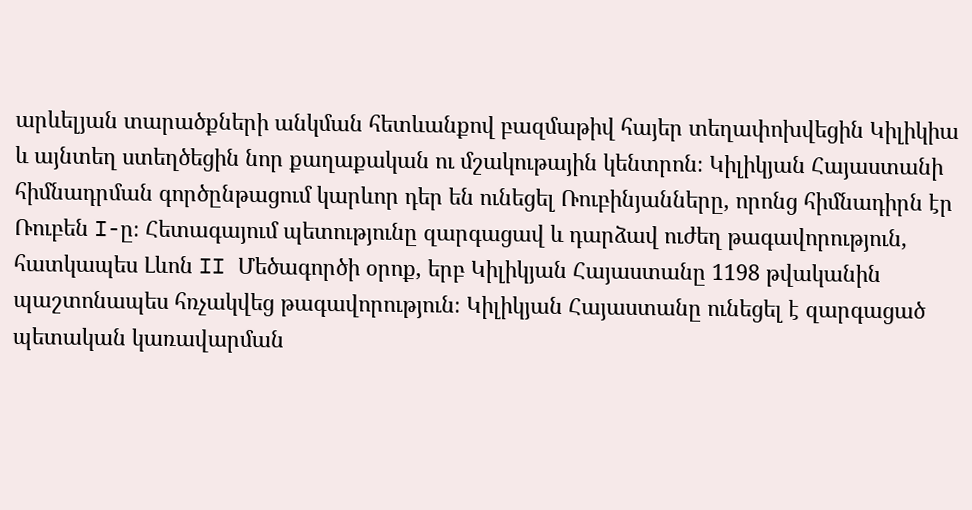արևելյան տարածքների անկման հետևանքով բազմաթիվ հայեր տեղափոխվեցին Կիլիկիա և այնտեղ ստեղծեցին նոր քաղաքական ու մշակութային կենտրոն։ Կիլիկյան Հայաստանի հիմնադրման գործընթացում կարևոր դեր են ունեցել Ռուբինյանները, որոնց հիմնադիրն էր Ռուբեն I-ը։ Հետագայում պետությունը զարգացավ և դարձավ ուժեղ թագավորություն, հատկապես Լևոն II Մեծագործի օրոք, երբ Կիլիկյան Հայաստանը 1198 թվականին պաշտոնապես հռչակվեց թագավորություն։ Կիլիկյան Հայաստանը ունեցել է զարգացած պետական կառավարման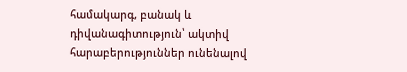համակարգ, բանակ և դիվանագիտություն՝ ակտիվ հարաբերություններ ունենալով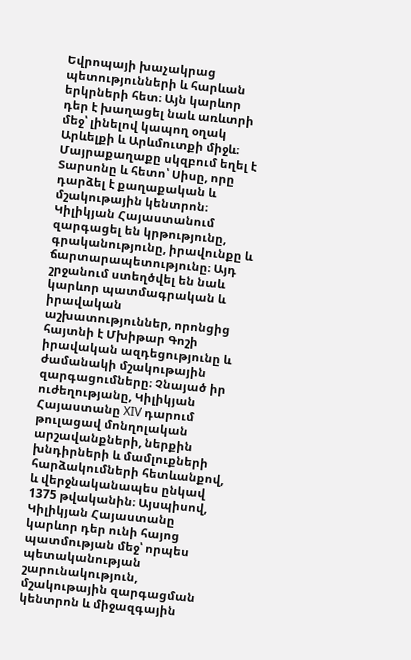Եվրոպայի խաչակրաց պետությունների և հարևան երկրների հետ։ Այն կարևոր դեր է խաղացել նաև առևտրի մեջ՝ լինելով կապող օղակ Արևելքի և Արևմուտքի միջև։ Մայրաքաղաքը սկզբում եղել է Տարսոնը և հետո՝ Սիսը, որը դարձել է քաղաքական և մշակութային կենտրոն։ Կիլիկյան Հայաստանում զարգացել են կրթությունը, գրականությունը, իրավունքը և ճարտարապետությունը։ Այդ շրջանում ստեղծվել են նաև կարևոր պատմագրական և իրավական աշխատություններ, որոնցից հայտնի է Մխիթար Գոշի իրավական ազդեցությունը և ժամանակի մշակութային զարգացումները։ Չնայած իր ուժեղությանը, Կիլիկյան Հայաստանը XIV դարում թուլացավ մոնղոլական արշավանքների, ներքին խնդիրների և մամլուքների հարձակումների հետևանքով, և վերջնականապես ընկավ 1375 թվականին։ Այսպիսով, Կիլիկյան Հայաստանը կարևոր դեր ունի հայոց պատմության մեջ՝ որպես պետականության շարունակություն, մշակութային զարգացման կենտրոն և միջազգային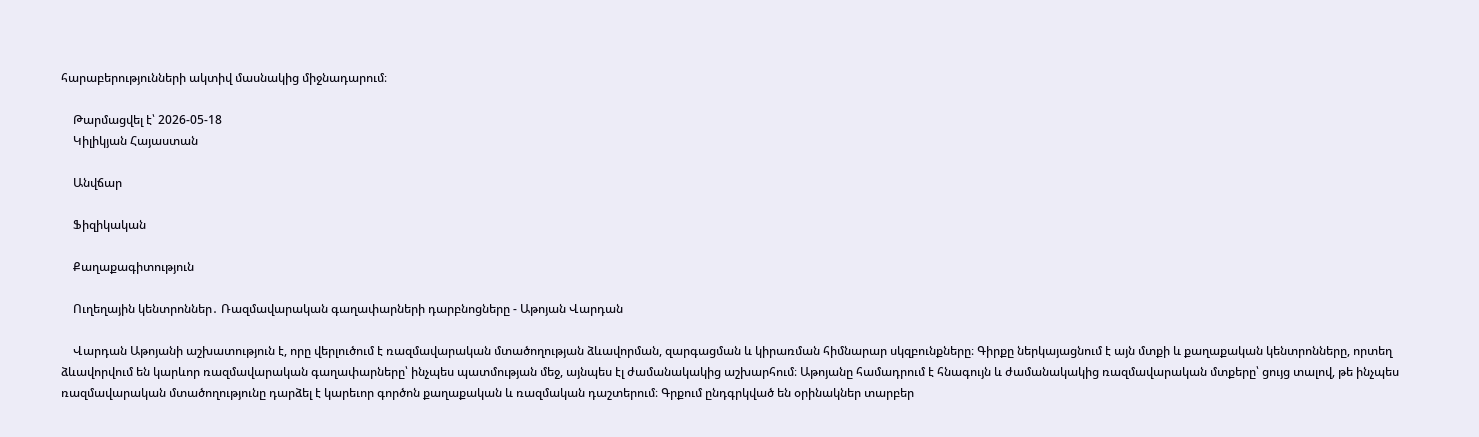հարաբերությունների ակտիվ մասնակից միջնադարում։

    Թարմացվել է՝ 2026-05-18
    Կիլիկյան Հայաստան

    Անվճար

    Ֆիզիկական

    Քաղաքագիտություն

    Ուղեղային կենտրոններ․ Ռազմավարական գաղափարների դարբնոցները - Աթոյան Վարդան

    Վարդան Աթոյանի աշխատություն է, որը վերլուծում է ռազմավարական մտածողության ձևավորման, զարգացման և կիրառման հիմնարար սկզբունքները։ Գիրքը ներկայացնում է այն մտքի և քաղաքական կենտրոնները, որտեղ ձևավորվում են կարևոր ռազմավարական գաղափարները՝ ինչպես պատմության մեջ, այնպես էլ ժամանակակից աշխարհում։ Աթոյանը համադրում է հնագույն և ժամանակակից ռազմավարական մտքերը՝ ցույց տալով, թե ինչպես ռազմավարական մտածողությունը դարձել է կարեւոր գործոն քաղաքական և ռազմական դաշտերում։ Գրքում ընդգրկված են օրինակներ տարբեր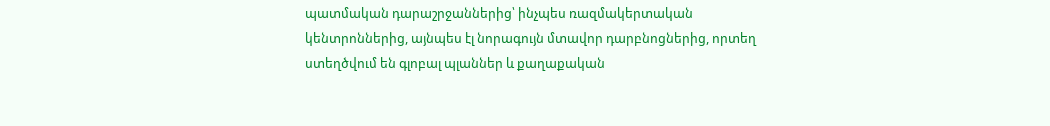պատմական դարաշրջաններից՝ ինչպես ռազմակերտական կենտրոններից, այնպես էլ նորագույն մտավոր դարբնոցներից, որտեղ ստեղծվում են գլոբալ պլաններ և քաղաքական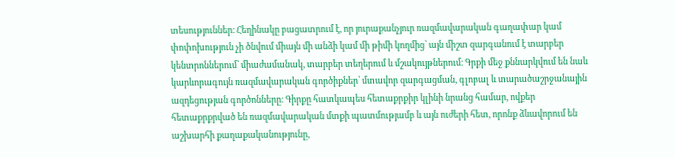տեսություններ։ Հեղինակը բացատրում է, որ յուրաքանչյուր ռազմավարական գաղափար կամ փոփոխություն չի ծնվում միայն մի անձի կամ մի թիմի կողմից՝ այն միշտ զարգանում է տարբեր կենտրոններում՝ միաժամանակ, տարբեր տեղերում և մշակույթներում։ Գրքի մեջ քննարկվում են նաև կարևորագույն ռազմավարական գործիքներ՝ մտավոր զարգացման, գլոբալ և տարածաշրջանային ազդեցության գործոնները։ Գիրքը հատկապես հետաքրքիր կլինի նրանց համար, ովքեր հետաքրքրված են ռազմավարական մտքի պատմությամբ և այն ուժերի հետ, որոնք ձևավորում են աշխարհի քաղաքականությունը,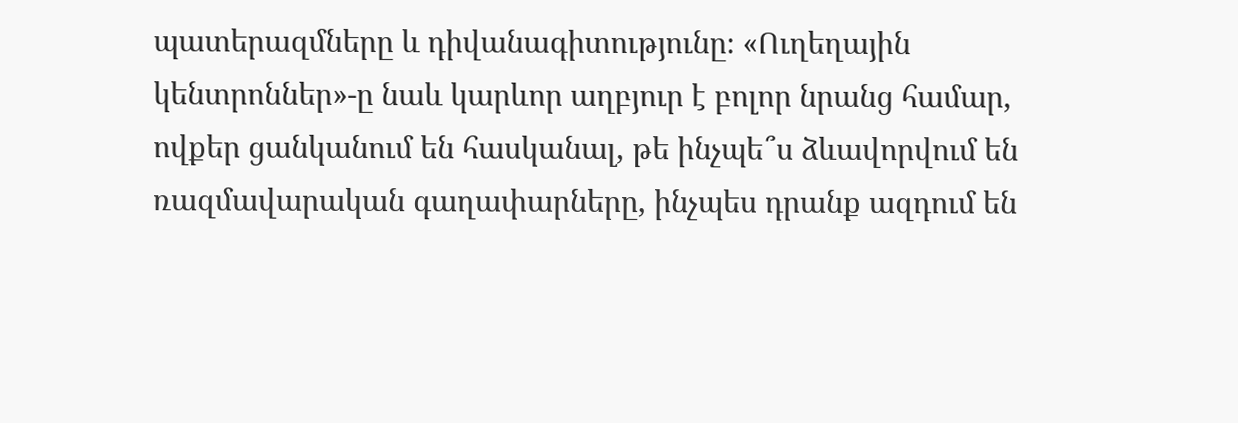պատերազմները և դիվանագիտությունը։ «Ուղեղային կենտրոններ»-ը նաև կարևոր աղբյուր է բոլոր նրանց համար, ովքեր ցանկանում են հասկանալ, թե ինչպե՞ս ձևավորվում են ռազմավարական գաղափարները, ինչպես դրանք ազդում են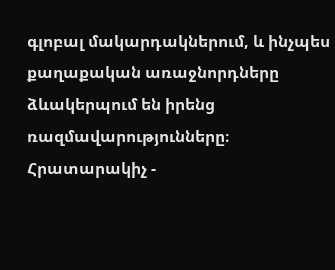գլոբալ մակարդակներում, և ինչպես քաղաքական առաջնորդները ձևակերպում են իրենց ռազմավարությունները։ Հրատարակիչ -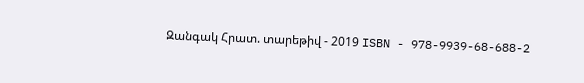Զանգակ Հրատ. տարեթիվ - 2019 ISBN - 978-9939-68-688-2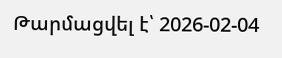Թարմացվել է՝ 2026-02-04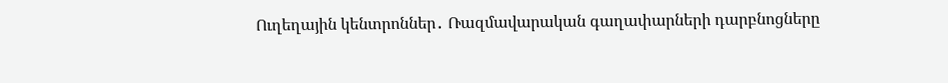Ուղեղային կենտրոններ․ Ռազմավարական գաղափարների դարբնոցները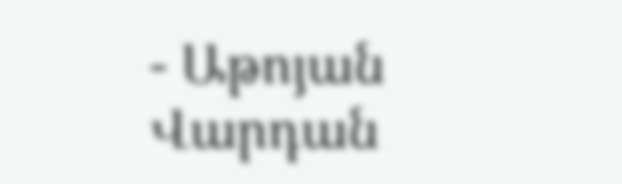- Աթոյան Վարդան